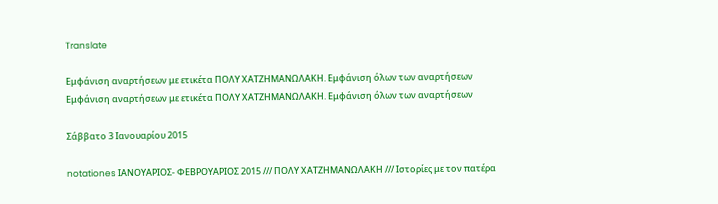Translate

Εμφάνιση αναρτήσεων με ετικέτα ΠΟΛΥ ΧΑΤΖΗΜΑΝΩΛΑΚΗ. Εμφάνιση όλων των αναρτήσεων
Εμφάνιση αναρτήσεων με ετικέτα ΠΟΛΥ ΧΑΤΖΗΜΑΝΩΛΑΚΗ. Εμφάνιση όλων των αναρτήσεων

Σάββατο 3 Ιανουαρίου 2015

notationes ΙΑΝΟΥΑΡΙΟΣ- ΦΕΒΡΟΥΑΡΙΟΣ 2015 /// ΠΟΛΥ ΧΑΤΖΗΜΑΝΩΛΑΚΗ /// Iστορίες με τον πατέρα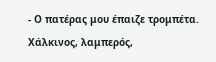- Ο πατέρας μου έπαιζε τρομπέτα. Χάλκινος, λαμπερός,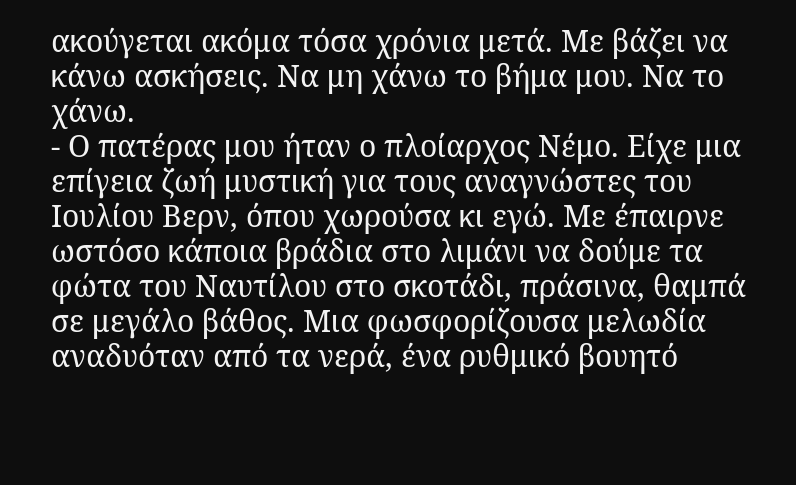ακούγεται ακόμα τόσα χρόνια μετά. Με βάζει να κάνω ασκήσεις. Να μη χάνω το βήμα μου. Να το χάνω.
- Ο πατέρας μου ήταν ο πλοίαρχος Νέμο. Είχε μια επίγεια ζωή μυστική για τους αναγνώστες του Ιουλίου Βερν, όπου χωρούσα κι εγώ. Με έπαιρνε ωστόσο κάποια βράδια στο λιμάνι να δούμε τα φώτα του Ναυτίλου στο σκοτάδι, πράσινα, θαμπά σε μεγάλο βάθος. Μια φωσφορίζουσα μελωδία αναδυόταν από τα νερά, ένα ρυθμικό βουητό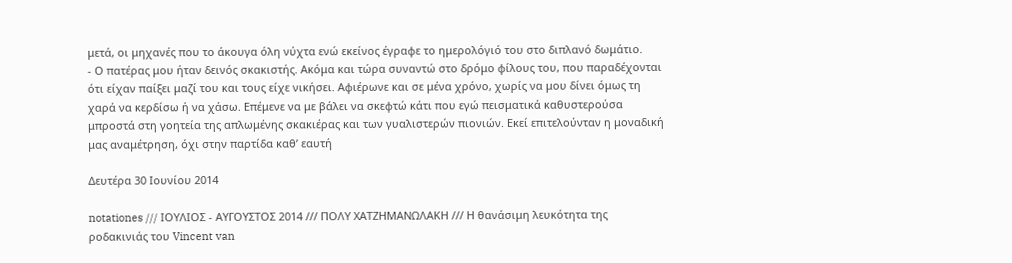μετά, οι μηχανές που το άκουγα όλη νύχτα ενώ εκείνος έγραφε το ημερολόγιό του στο διπλανό δωμάτιο.
- Ο πατέρας μου ήταν δεινός σκακιστής. Ακόμα και τώρα συναντώ στο δρόμο φίλους του, που παραδέχονται ότι είχαν παίξει μαζί του και τους είχε νικήσει. Αφιέρωνε και σε μένα χρόνο, χωρίς να μου δίνει όμως τη χαρά να κερδίσω ή να χάσω. Επέμενε να με βάλει να σκεφτώ κάτι που εγώ πεισματικά καθυστερούσα μπροστά στη γοητεία της απλωμένης σκακιέρας και των γυαλιστερών πιονιών. Εκεί επιτελούνταν η μοναδική μας αναμέτρηση, όχι στην παρτίδα καθ’ εαυτή

Δευτέρα 30 Ιουνίου 2014

notationes /// ΙΟΥΛΙΟΣ - ΑΥΓΟΥΣΤΟΣ 2014 /// ΠΟΛΥ ΧΑΤΖΗΜΑΝΩΛΑΚΗ /// Η θανάσιμη λευκότητα της ροδακινιάς του Vincent van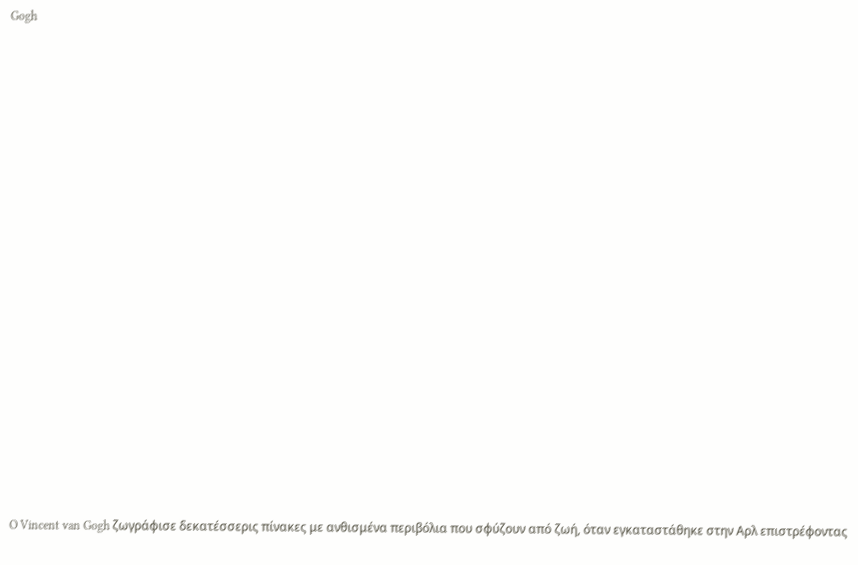Gogh

























 O Vincent van Gogh ζωγράφισε δεκατέσσερις πίνακες με ανθισμένα περιβόλια που σφύζουν από ζωή, όταν εγκαταστάθηκε στην Αρλ επιστρέφοντας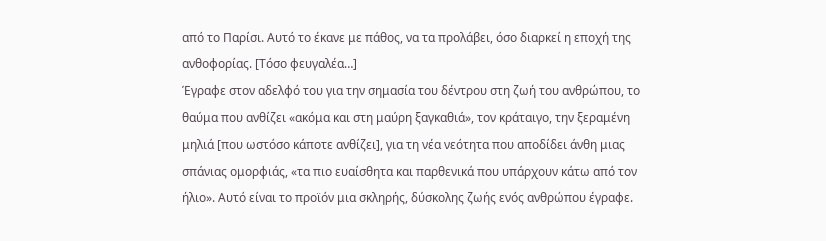από το Παρίσι. Αυτό το έκανε με πάθος, να τα προλάβει, όσο διαρκεί η εποχή της ανθοφορίας. [Τόσο φευγαλέα…]
Έγραφε στον αδελφό του για την σημασία του δέντρου στη ζωή του ανθρώπου, το θαύμα που ανθίζει «ακόμα και στη μαύρη ξαγκαθιά», τον κράταιγο, την ξεραμένη μηλιά [που ωστόσο κάποτε ανθίζει], για τη νέα νεότητα που αποδίδει άνθη μιας σπάνιας ομορφιάς, «τα πιο ευαίσθητα και παρθενικά που υπάρχουν κάτω από τον ήλιο». Αυτό είναι το προϊόν μια σκληρής, δύσκολης ζωής ενός ανθρώπου έγραφε.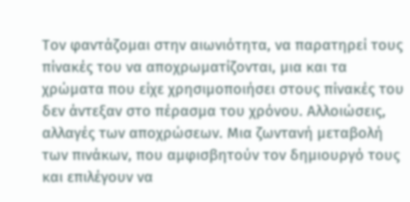Τον φαντάζομαι στην αιωνιότητα, να παρατηρεί τους πίνακές του να αποχρωματίζονται, μια και τα χρώματα που είχε χρησιμοποιήσει στους πίνακές του δεν άντεξαν στο πέρασμα του χρόνου. Αλλοιώσεις, αλλαγές των αποχρώσεων. Μια ζωντανή μεταβολή των πινάκων, που αμφισβητούν τον δημιουργό τους και επιλέγουν να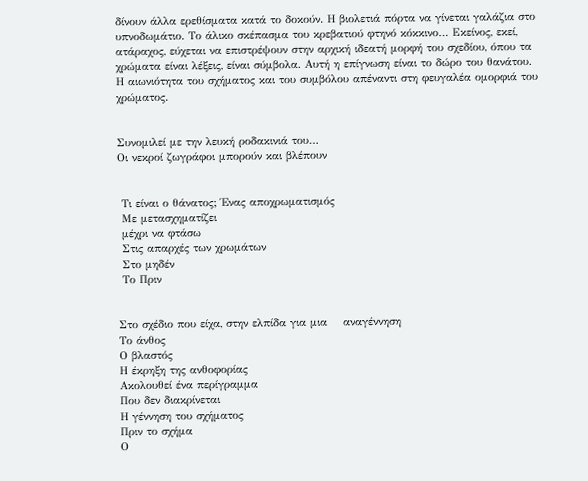δίνουν άλλα ερεθίσματα κατά το δοκούν. Η βιολετιά πόρτα να γίνεται γαλάζια στο υπνοδωμάτιο. Το άλικο σκέπασμα του κρεβατιού φτηνό κόκκινο… Εκείνος, εκεί, ατάραχος, εύχεται να επιστρέψουν στην αρχική ιδεατή μορφή του σχεδίου, όπου τα χρώματα είναι λέξεις, είναι σύμβολα. Αυτή η επίγνωση είναι το δώρο του θανάτου. Η αιωνιότητα του σχήματος και του συμβόλου απέναντι στη φευγαλέα ομορφιά του χρώματος.


Συνομιλεί με την λευκή ροδακινιά του…
Oι νεκροί ζωγράφοι μπορούν και βλέπουν


 Τι είναι ο θάνατος; Ένας αποχρωματισμός
 Με μετασχηματίζει
 μέχρι να φτάσω
 Στις απαρχές των χρωμάτων
 Στο μηδέν
 Το Πριν


Στο σχέδιο που είχα, στην ελπίδα για μια    αναγέννηση
Το άνθος
Ο βλαστός
Η έκρηξη της ανθοφορίας
Ακολουθεί ένα περίγραμμα
Που δεν διακρίνεται
Η γέννηση του σχήματος
Πριν το σχήμα
Ο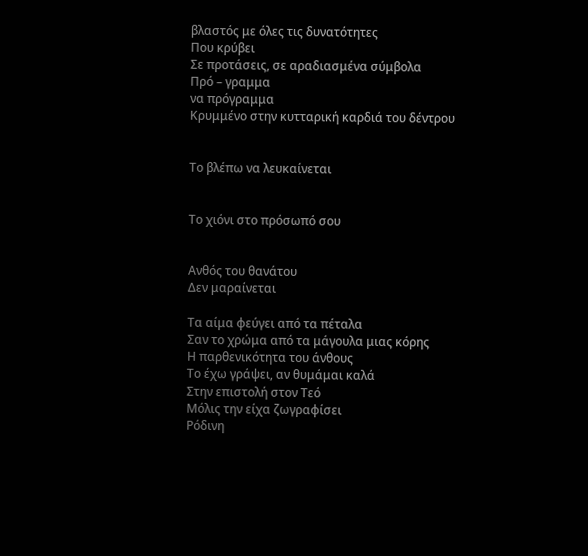βλαστός με όλες τις δυνατότητες
Που κρύβει
Σε προτάσεις, σε αραδιασμένα σύμβολα
Πρό – γραμμα
να πρόγραμμα
Κρυμμένο στην κυτταρική καρδιά του δέντρου


Το βλέπω να λευκαίνεται


Το χιόνι στο πρόσωπό σου


Ανθός του θανάτου
Δεν μαραίνεται

Τα αίμα φεύγει από τα πέταλα
Σαν το χρώμα από τα μάγουλα μιας κόρης
Η παρθενικότητα του άνθους
Το έχω γράψει, αν θυμάμαι καλά
Στην επιστολή στον Τεό
Μόλις την είχα ζωγραφίσει
Ρόδινη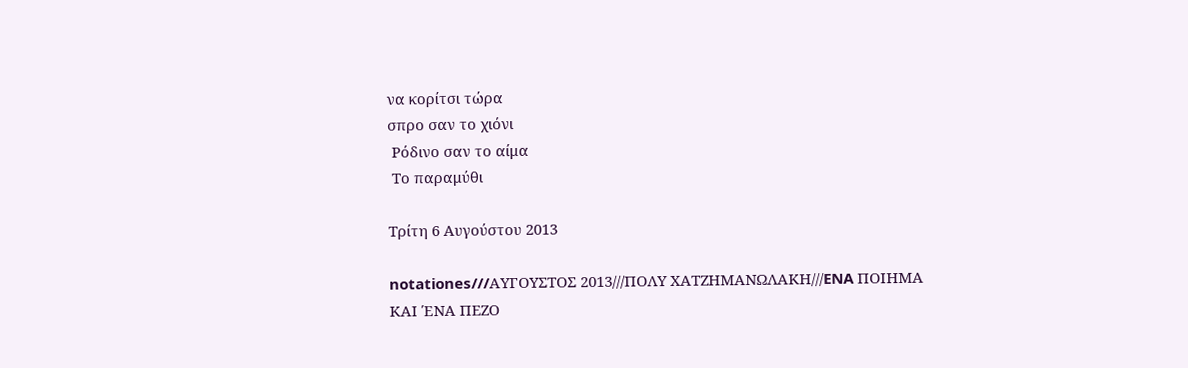να κορίτσι τώρα
σπρο σαν το χιόνι
 Ρόδινο σαν το αίμα
 Το παραμύθι

Τρίτη 6 Αυγούστου 2013

notationes///AYΓΟΥΣΤΟΣ 2013///ΠΟΛΥ ΧΑΤΖΗΜΑΝΩΛΑΚΗ///ENA ΠΟΙΗΜΑ ΚΑΙ ΈΝΑ ΠΕΖΟ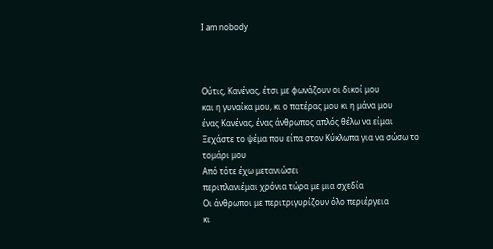Ι am nobody



Ούτις, Κανένας, έτσι με φωνάζουν οι δικοί μου
και η γυναίκα μου, κι ο πατέρας μου κι η μάνα μου
ένας Κανένας, ένας άνθρωπος απλός θέλω να είμαι
Ξεχάστε το ψέμα που είπα στον Κύκλωπα για να σώσω το τομάρι μου
Από τότε έχω μετανιώσει
περιπλανιέμαι χρόνια τώρα με μια σχεδία
Οι άνθρωποι με περιτριγυρίζουν όλο περιέργεια
κι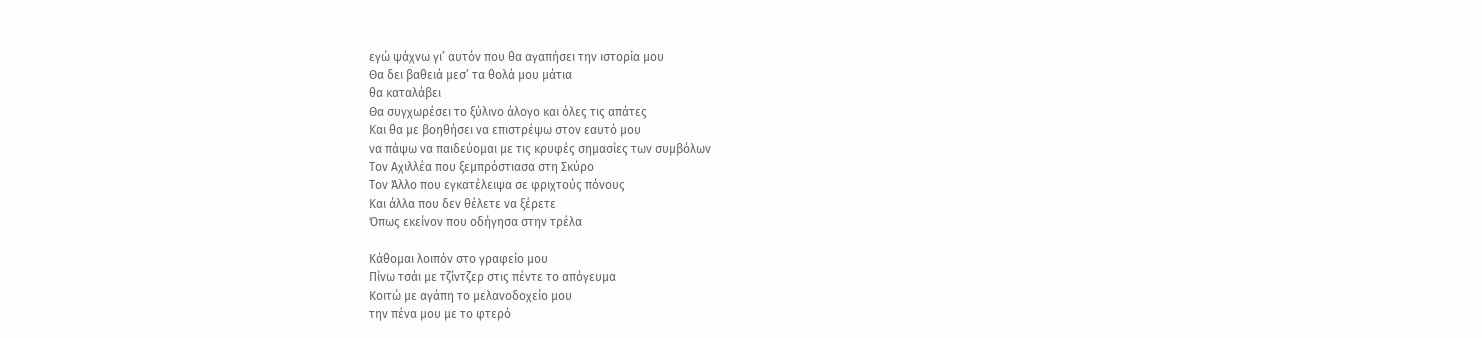εγώ ψάχνω γι’ αυτόν που θα αγαπήσει την ιστορία μου
Θα δει βαθειά μεσ’ τα θολά μου μάτια
θα καταλάβει
Θα συγχωρέσει το ξύλινο άλογο και όλες τις απάτες
Και θα με βοηθήσει να επιστρέψω στον εαυτό μου
να πάψω να παιδεύομαι με τις κρυφές σημασίες των συμβόλων
Τον Αχιλλέα που ξεμπρόστιασα στη Σκύρο
Τον Άλλο που εγκατέλειψα σε φριχτούς πόνους
Και άλλα που δεν θέλετε να ξέρετε
Όπως εκείνον που οδήγησα στην τρέλα

Κάθομαι λοιπόν στο γραφείο μου
Πίνω τσάι με τζίντζερ στις πέντε το απόγευμα
Κοιτώ με αγάπη το μελανοδοχείο μου
την πένα μου με το φτερό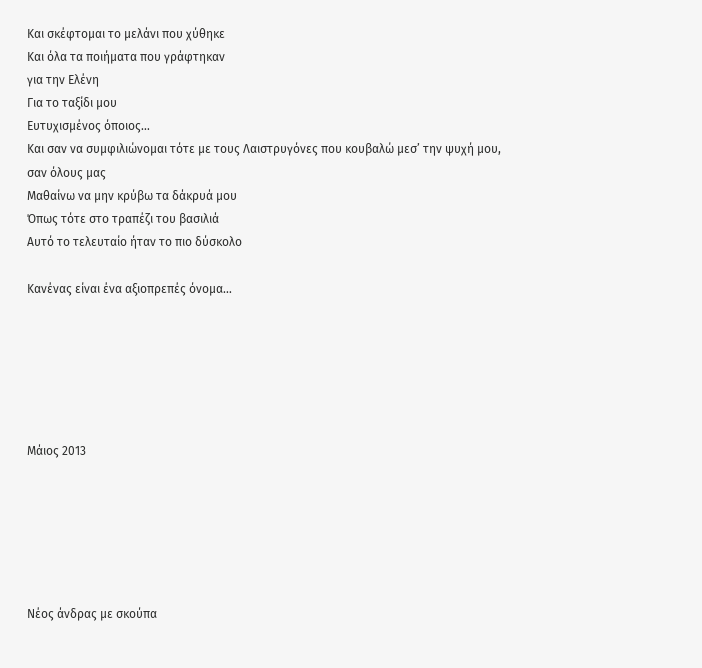Και σκέφτομαι το μελάνι που χύθηκε
Και όλα τα ποιήματα που γράφτηκαν
για την Ελένη
Για το ταξίδι μου
Ευτυχισμένος όποιος…
Και σαν να συμφιλιώνομαι τότε με τους Λαιστρυγόνες που κουβαλώ μεσ’ την ψυχή μου,
σαν όλους μας
Μαθαίνω να μην κρύβω τα δάκρυά μου
Όπως τότε στο τραπέζι του βασιλιά
Αυτό το τελευταίο ήταν το πιο δύσκολο

Κανένας είναι ένα αξιοπρεπές όνομα…






Μάιος 2013






Νέος άνδρας με σκούπα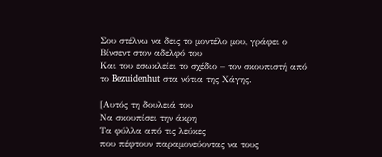Σου στέλνω να δεις το μοντέλο μου, γράφει ο Βίνσεντ στον αδελφό του
Και του εσωκλείει το σχέδιο – τον σκουπιστή από το Bezuidenhut στα νότια της Χάγης.

[Αυτός τη δουλειά του
Να σκουπίσει την άκρη
Τα φύλλα από τις λεύκες
που πέφτουν παραμονεύοντας να τους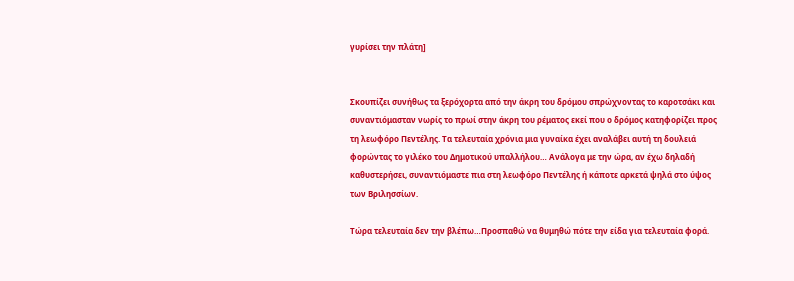γυρίσει την πλάτη]


Σκουπίζει συνήθως τα ξερόχορτα από την άκρη του δρόμου σπρώχνοντας το καροτσάκι και συναντιόμασταν νωρίς το πρωί στην άκρη του ρέματος εκεί που ο δρόμος κατηφορίζει προς τη λεωφόρο Πεντέλης. Τα τελευταία χρόνια μια γυναίκα έχει αναλάβει αυτή τη δουλειά φορώντας το γιλέκο του Δημοτικού υπαλλήλου… Ανάλογα με την ώρα, αν έχω δηλαδή καθυστερήσει, συναντιόμαστε πια στη λεωφόρο Πεντέλης ή κάποτε αρκετά ψηλά στο ύψος των Βριλησσίων.

Τώρα τελευταία δεν την βλέπω…Προσπαθώ να θυμηθώ πότε την είδα για τελευταία φορά.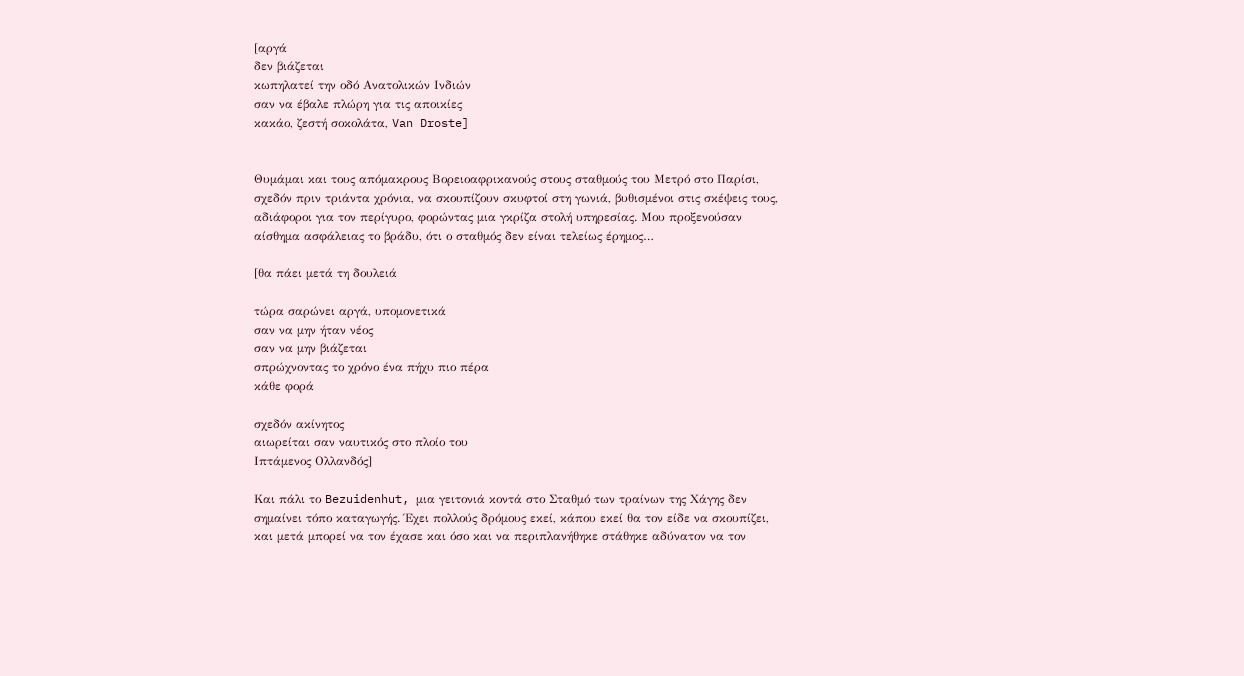[αργά
δεν βιάζεται
κωπηλατεί την οδό Ανατολικών Ινδιών
σαν να έβαλε πλώρη για τις αποικίες
κακάο, ζεστή σοκολάτα, Van Droste]


Θυμάμαι και τους απόμακρους Βορειοαφρικανούς στους σταθμούς του Μετρό στο Παρίσι, σχεδόν πριν τριάντα χρόνια, να σκουπίζουν σκυφτοί στη γωνιά, βυθισμένοι στις σκέψεις τους, αδιάφοροι για τον περίγυρο, φορώντας μια γκρίζα στολή υπηρεσίας. Μου προξενούσαν αίσθημα ασφάλειας το βράδυ, ότι ο σταθμός δεν είναι τελείως έρημος…

[θα πάει μετά τη δουλειά

τώρα σαρώνει αργά, υπομονετικά
σαν να μην ήταν νέος
σαν να μην βιάζεται
σπρώχνοντας το χρόνο ένα πήχυ πιο πέρα
κάθε φορά

σχεδόν ακίνητος
αιωρείται σαν ναυτικός στο πλοίο του
Ιπτάμενος Ολλανδός]

Και πάλι το Bezuidenhut, μια γειτονιά κοντά στο Σταθμό των τραίνων της Χάγης δεν σημαίνει τόπο καταγωγής. Έχει πολλούς δρόμους εκεί, κάπου εκεί θα τον είδε να σκουπίζει, και μετά μπορεί να τον έχασε και όσο και να περιπλανήθηκε στάθηκε αδύνατον να τον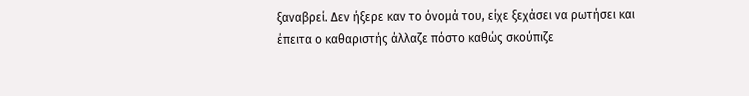ξαναβρεί. Δεν ήξερε καν το όνομά του, είχε ξεχάσει να ρωτήσει και έπειτα ο καθαριστής άλλαζε πόστο καθώς σκούπιζε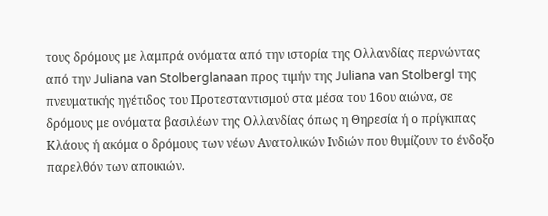τους δρόμους με λαμπρά ονόματα από την ιστορία της Ολλανδίας περνώντας από την Juliana van Stolberglanaan προς τιμήν της Juliana van Stolbergl της πνευματικής ηγέτιδος του Προτεσταντισμού στα μέσα του 16ου αιώνα, σε δρόμους με ονόματα βασιλέων της Ολλανδίας όπως η Θηρεσία ή ο πρίγκιπας Κλάους ή ακόμα ο δρόμους των νέων Ανατολικών Ινδιών που θυμίζουν το ένδοξο παρελθόν των αποικιών.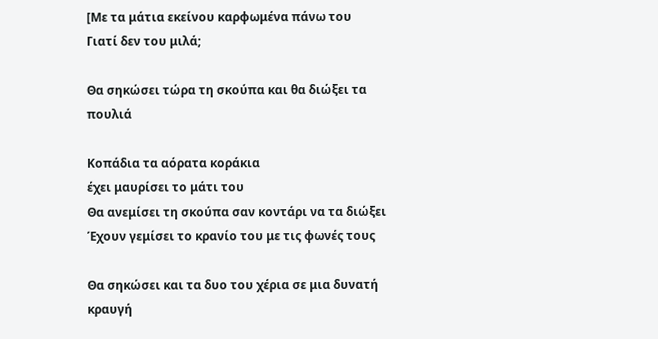[Με τα μάτια εκείνου καρφωμένα πάνω του
Γιατί δεν του μιλά;

Θα σηκώσει τώρα τη σκούπα και θα διώξει τα πουλιά

Κοπάδια τα αόρατα κοράκια
έχει μαυρίσει το μάτι του
Θα ανεμίσει τη σκούπα σαν κοντάρι να τα διώξει
Έχουν γεμίσει το κρανίο του με τις φωνές τους

Θα σηκώσει και τα δυο του χέρια σε μια δυνατή κραυγή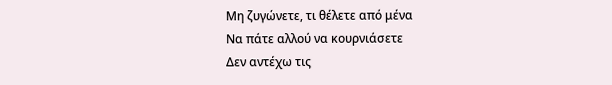Μη ζυγώνετε, τι θέλετε από μένα
Να πάτε αλλού να κουρνιάσετε
Δεν αντέχω τις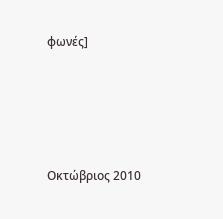φωνές]




Οκτώβριος 2010